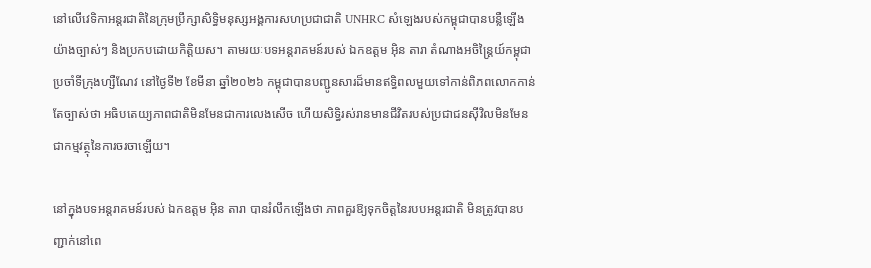នៅលើវេទិកាអន្តរជាតិនៃក្រុមប្រឹក្សាសិទ្ធិមនុស្សអង្គការសហប្រជាជាតិ UNHRC សំឡេងរបស់កម្ពុជាបានបន្លឺឡើងយ៉ាងច្បាស់ៗ និងប្រកបដោយកិត្តិយស។ តាមរយៈបទអន្តរាគមន៍របស់ ឯកឧត្តម អុិន តារា តំណាងអចិន្ត្រៃយ៍កម្ពុជាប្រចាំទីក្រុងហ្សឺណែវ នៅថ្ងៃទី២ ខែមីនា ឆ្នាំ២០២៦ កម្ពុជាបានបញ្ជូនសារដ៏មានឥទ្ធិពលមួយទៅកាន់ពិភពលោកកាន់តែច្បាស់ថា អធិបតេយ្យភាពជាតិមិនមែនជាការលេងសើច ហើយសិទ្ធិរស់រានមានជីវិតរបស់ប្រជាជនស៊ីវិលមិនមែនជាកម្មវត្ថុនៃការចរចាឡើយ។

នៅក្នុងបទអន្តរាគមន៍របស់ ឯកឧត្តម អុិន តារា បានរំលឹកឡើងថា ភាពគួរឱ្យទុកចិត្តនៃរបបអន្តរជាតិ មិនត្រូវបានបញ្ជាក់នៅពេ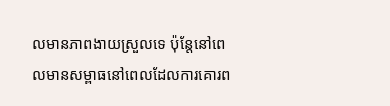លមានភាពងាយស្រួលទេ ប៉ុន្តែនៅពេលមានសម្ពាធនៅពេលដែលការគោរព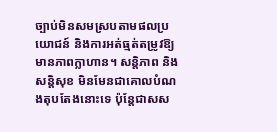ច្បាប់មិនសមស្របតាមផលប្រយោជន៍ និងការអត់ធ្មត់តម្រូវឱ្យមានភាពក្លាហាន។ សន្តិភាព និងសន្តិសុខ មិនមែនជាគោលបំណងតុបតែងនោះទេ ប៉ុន្តែជាសស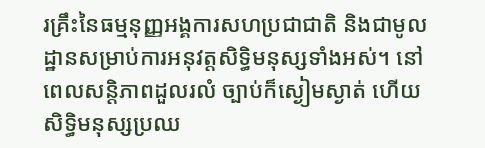រគ្រឹះនៃធម្មនុញ្ញអង្គការសហប្រជាជាតិ និងជាមូលដ្ឋានសម្រាប់ការអនុវត្តសិទ្ធិមនុស្សទាំងអស់។ នៅពេលសន្តិភាពដួលរលំ ច្បាប់ក៏ស្ងៀមស្ងាត់ ហើយសិទ្ធិមនុស្សប្រឈ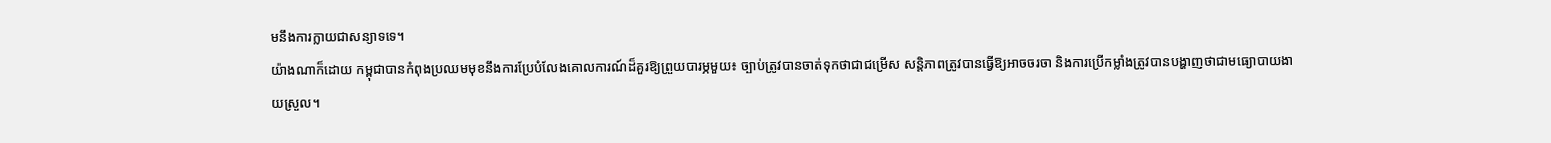មនឹងការក្លាយជាសន្យាទទេ។
យ៉ាងណាក៏ដោយ កម្ពុជាបានកំពុងប្រឈមមុខនឹងការប្រែបំលែងគោលការណ៍ដ៏គួរឱ្យព្រួយបារម្ភមួយ៖ ច្បាប់ត្រូវបានចាត់ទុកថាជាជម្រើស សន្តិភាពត្រូវបានធ្វើឱ្យអាចចរចា និងការប្រើកម្លាំងត្រូវបានបង្ហាញថាជាមធ្យោបាយងាយស្រួល។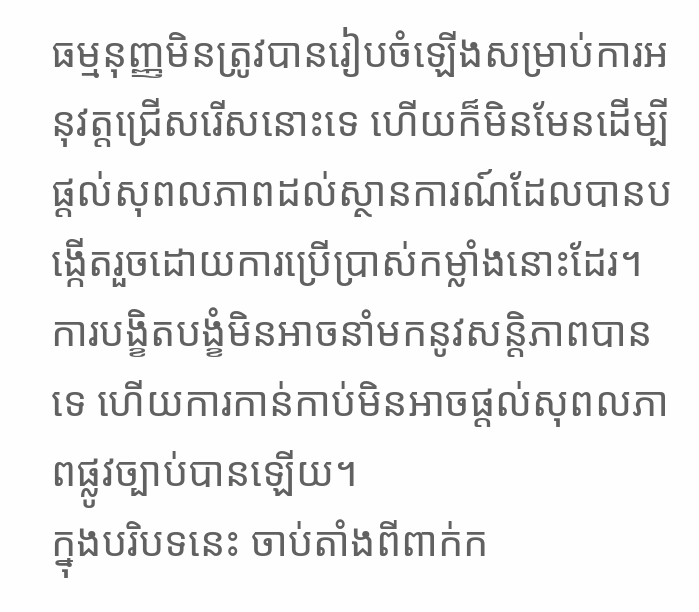ធម្មនុញ្ញមិនត្រូវបានរៀបចំឡើងសម្រាប់ការអនុវត្តជ្រើសរើសនោះទេ ហើយក៏មិនមែនដើម្បីផ្តល់សុពលភាពដល់ស្ថានការណ៍ដែលបានបង្កើតរួចដោយការប្រើប្រាស់កម្លាំងនោះដែរ។ ការបង្ខិតបង្ខំមិនអាចនាំមកនូវសន្តិភាពបានទេ ហើយការកាន់កាប់មិនអាចផ្តល់សុពលភាពផ្លូវច្បាប់បានឡើយ។
ក្នុងបរិបទនេះ ចាប់តាំងពីពាក់ក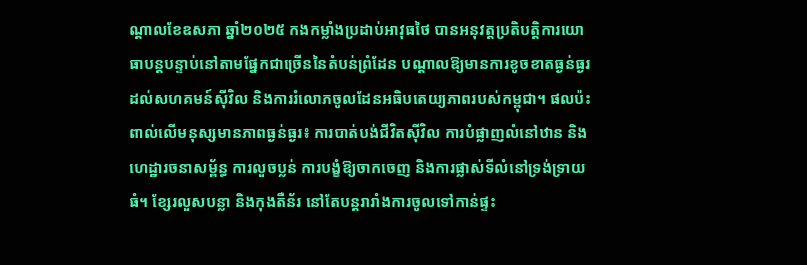ណ្តាលខែឧសភា ឆ្នាំ២០២៥ កងកម្លាំងប្រដាប់អាវុធថៃ បានអនុវត្តប្រតិបត្តិការយោធាបន្តបន្ទាប់នៅតាមផ្នែកជាច្រើននៃតំបន់ព្រំដែន បណ្តាលឱ្យមានការខូចខាតធ្ងន់ធ្ងរដល់សហគមន៍ស៊ីវិល និងការរំលោភចូលដែនអធិបតេយ្យភាពរបស់កម្ពុជា។ ផលប៉ះពាល់លើមនុស្សមានភាពធ្ងន់ធ្ងរ៖ ការបាត់បង់ជីវិតស៊ីវិល ការបំផ្លាញលំនៅឋាន និងហេដ្ឋារចនាសម្ព័ន្ធ ការលួចប្លន់ ការបង្ខំឱ្យចាកចេញ និងការផ្លាស់ទីលំនៅទ្រង់ទ្រាយធំ។ ខ្សែរលួសបន្លា និងកុងតឺន័រ នៅតែបន្តរារាំងការចូលទៅកាន់ផ្ទះ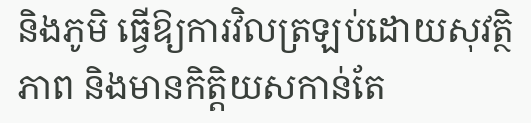និងភូមិ ធ្វើឱ្យការវិលត្រឡប់ដោយសុវត្ថិភាព និងមានកិត្តិយសកាន់តែ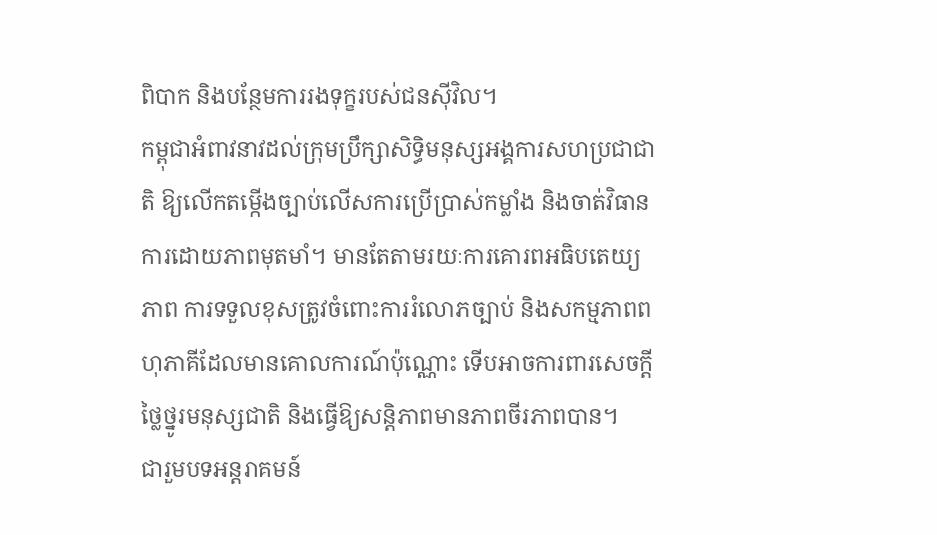ពិបាក និងបន្ថែមការរងទុក្ខរបស់ជនស៊ីវិល។
កម្ពុជាអំពាវនាវដល់ក្រុមប្រឹក្សាសិទ្ធិមនុស្សអង្គការសហប្រជាជាតិ ឱ្យលើកតម្កើងច្បាប់លើសការប្រើប្រាស់កម្លាំង និងចាត់វិធានការដោយភាពមុតមាំ។ មានតែតាមរយៈការគោរពអធិបតេយ្យភាព ការទទួលខុសត្រូវចំពោះការរំលោភច្បាប់ និងសកម្មភាពពហុភាគីដែលមានគោលការណ៍ប៉ុណ្ណោះ ទើបអាចការពារសេចក្តីថ្លៃថ្នូរមនុស្សជាតិ និងធ្វើឱ្យសន្តិភាពមានភាពចីរភាពបាន។
ជារួមបទអន្តរាគមន៍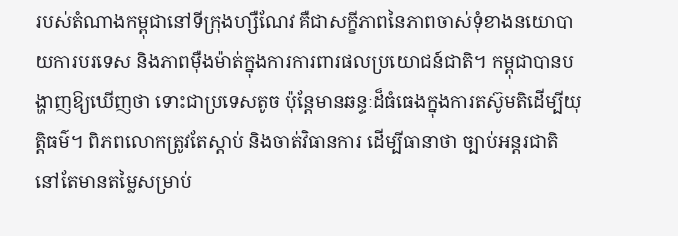របស់តំណាងកម្ពុជានៅទីក្រុងហ្សឺណែវ គឺជាសក្ខីភាពនៃភាពចាស់ទុំខាងនយោបាយការបរទេស និងភាពម៉ឺងម៉ាត់ក្នុងការការពារផលប្រយោជន៍ជាតិ។ កម្ពុជាបានបង្ហាញឱ្យឃើញថា ទោះជាប្រទេសតូច ប៉ុន្តែមានឆន្ទៈដ៏ធំធេងក្នុងការតស៊ូមតិដើម្បីយុត្តិធម៌។ ពិភពលោកត្រូវតែស្តាប់ និងចាត់វិធានការ ដើម្បីធានាថា ច្បាប់អន្តរជាតិ នៅតែមានតម្លៃសម្រាប់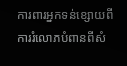ការពារអ្នកទន់ខ្សោយពីការរំលោភបំពានពីសំ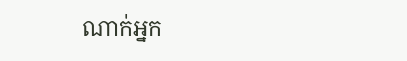ណាក់អ្នក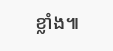ខ្លាំង៕